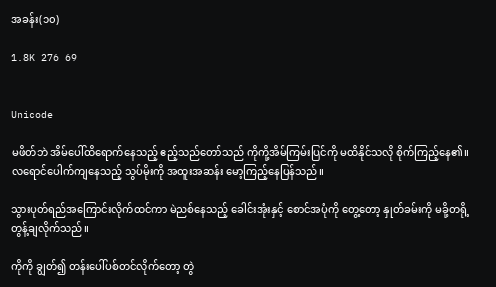အခန်း(၁၀)

1.8K 276 69


Unicode

မဖိတ်ဘဲ အိမ်ပေါ်ထိရောက်နေသည့် ဧည့်သည်တော်သည် ကိုကို့အိမ်ကြမ်းပြင်ကို မထိနိုင်သလို စိုက်ကြည့်နေ၏။ လရောင်ပေါက်ကျနေသည့် သွပ်မိုးကို အထူးအဆန်း မော့ကြည့်နေပြန်သည်။

သွားပုတ်ရည်အကြောင်းလိုက်ထင်ကာ မဲညစ်နေသည့် ခေါင်းအုံးနှင့် စောင်အပုံကို တွေ့တော့ နှုတ်ခမ်းကို မခို့တရို့ တွန့်ချလိုက်သည်။

ကိုကို ချွတ်၍ တန်းပေါ်ပစ်တင်လိုက်တော့ တွဲ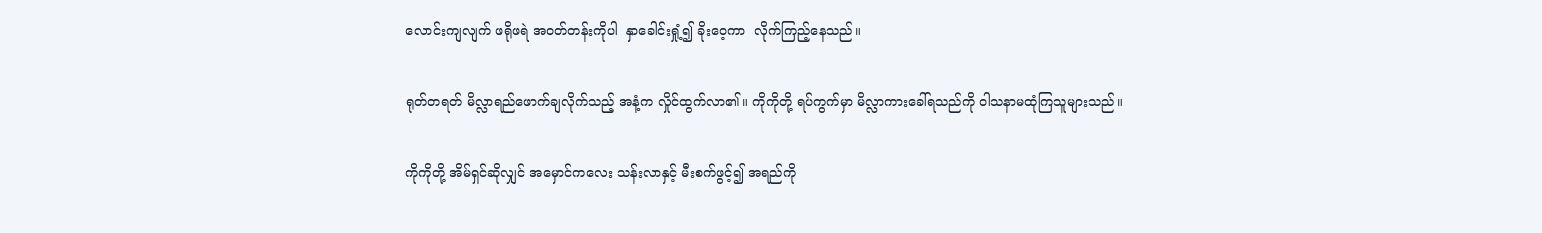လောင်းကျလျက် ဖရိုဖရဲ အဝတ်တန်းကိုပါ  နှာခေါင်းရှုံ့၍ ခိုးဝေ့ကာ  လိုက်ကြည့်နေသည်။

ရုတ်တရတ် မိလ္လာရည်ဖောက်ချလိုက်သည့် အနံ့က လှိုင်ထွက်လာ၏။ ကိုကိုတို့ ရပ်ကွက်မှာ မိလ္လာကားခေါ်ရသည်ကို ဝါသနာမထုံကြသူများသည်။

ကိုကိုတို့ အိမ်ရှင်ဆိုလျှင် အမှောင်ကလေး သန်းလာနှင့် မီးစက်ဖွင့်၍ အရည်ကို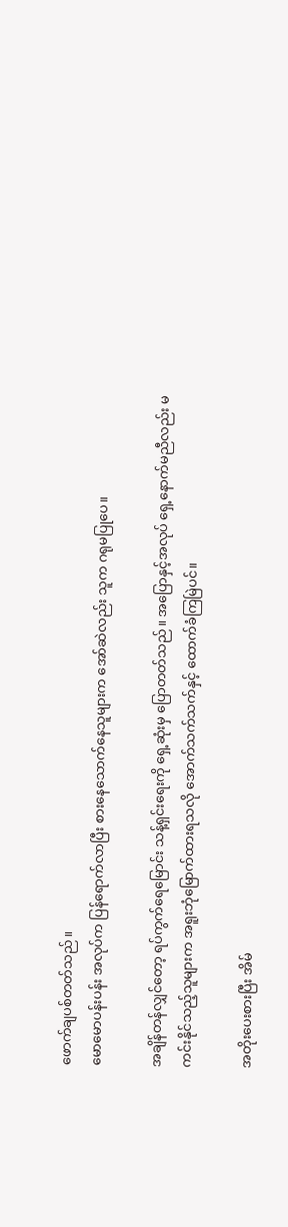ဖောက်ချပစ်တတ်သည်။
မောမောပန်းပန်း အလုပ်က ပြန်ရောက်လာပြီး စားနေသောက်နေသူများက အော်ဆဲလည်း သူက ဂရုမပြုပေ။

အချိန်တန်လျှင်တော့ ရပ်ကွက်ရေမြောင်း သန့်ရှင်းရေးကို ရှေ့ဆုံးမှ ပြောတတ်သည်။ အပြောနှင့်အလုပ် ရှေ့နောက်မညီလည်း မကင်းနိုင်သည့်သူများက အရူးဘုံမြောက်ထားရသလို အောက်သက်သက်နှင့် ထောက်ခံကြမြဲပင်။

အတိုးပေးစားပြီး အိမ်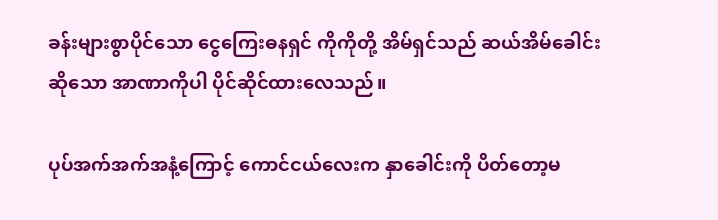ခန်းများစွာပိုင်သော ငွေကြေးဓနရှင် ကိုကိုတို့ အိမ်ရှင်သည် ဆယ်အိမ်ခေါင်းဆိုသော အာဏာကိုပါ ပိုင်ဆိုင်ထားလေသည်။

ပုပ်အက်အက်အနံ့ကြောင့် ကောင်ငယ်လေးက နှာခေါင်းကို ပိတ်တော့မ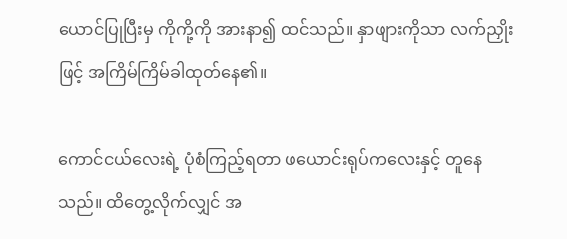ယောင်ပြုပြီးမှ ကိုကို့ကို အားနာ၍ ထင်သည်။ နှာဖျားကိုသာ လက်ညှိုးဖြင့် အကြိမ်ကြိမ်ခါထုတ်နေ၏။

ကောင်ငယ်လေးရဲ့ ပုံစံကြည့်ရတာ ဖယောင်းရုပ်ကလေးနှင့် တူနေသည်။ ထိတွေ့လိုက်လျှင် အ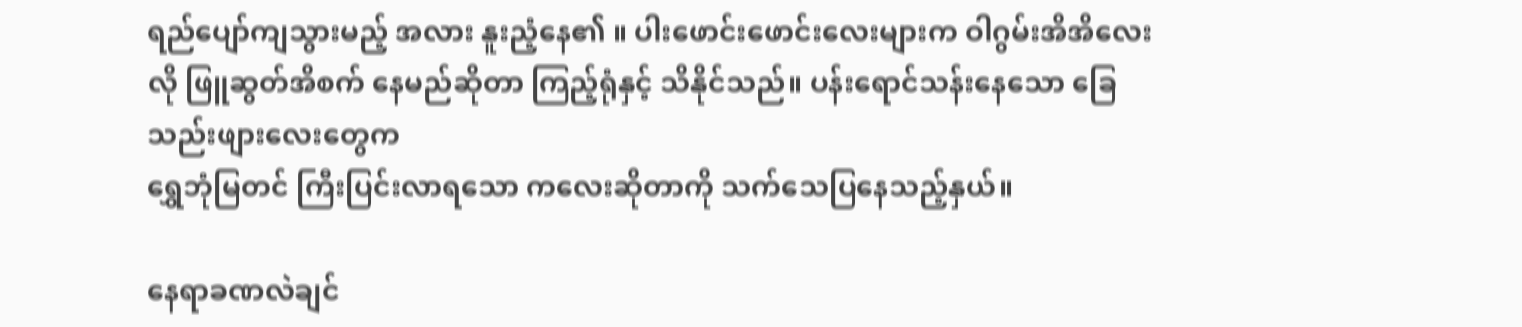ရည်ပျော်ကျသွားမည့် အလား နူးညံ့နေ၏ ။ ပါးဖောင်းဖောင်းလေးများက ဝါဂွမ်းအိအိလေးလို ဖြူဆွတ်အိစက် နေမည်ဆိုတာ ကြည့်ရုံနှင့် သိနိုင်သည်။ ပန်းရောင်သန်းနေသော ခြေသည်းဖျားလေးတွေက
ရွှေဘုံမြတင် ကြီးပြင်းလာရသော ကလေးဆိုတာကို သက်သေပြနေသည့်နှယ်။

နေရာခဏလဲချင်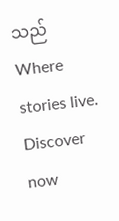သည်Where stories live. Discover now